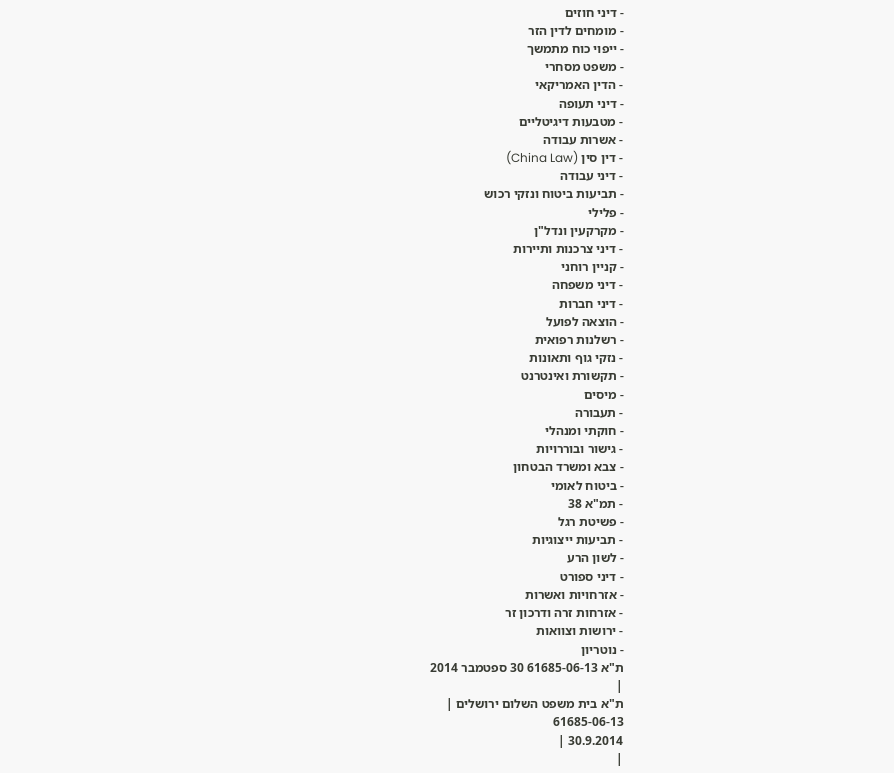- דיני חוזים
- מומחים לדין הזר
- ייפוי כוח מתמשך
- משפט מסחרי
- הדין האמריקאי
- דיני תעופה
- מטבעות דיגיטליים
- אשרות עבודה
- דין סין (China Law)
- דיני עבודה
- תביעות ביטוח ונזקי רכוש
- פלילי
- מקרקעין ונדל"ן
- דיני צרכנות ותיירות
- קניין רוחני
- דיני משפחה
- דיני חברות
- הוצאה לפועל
- רשלנות רפואית
- נזקי גוף ותאונות
- תקשורת ואינטרנט
- מיסים
- תעבורה
- חוקתי ומנהלי
- גישור ובוררויות
- צבא ומשרד הבטחון
- ביטוח לאומי
- תמ"א 38
- פשיטת רגל
- תביעות ייצוגיות
- לשון הרע
- דיני ספורט
- אזרחויות ואשרות
- אזרחות זרה ודרכון זר
- ירושות וצוואות
- נוטריון
ת"א 61685-06-13 30 ספטמבר 2014
|
ת"א בית משפט השלום ירושלים |
61685-06-13
30.9.2014 |
|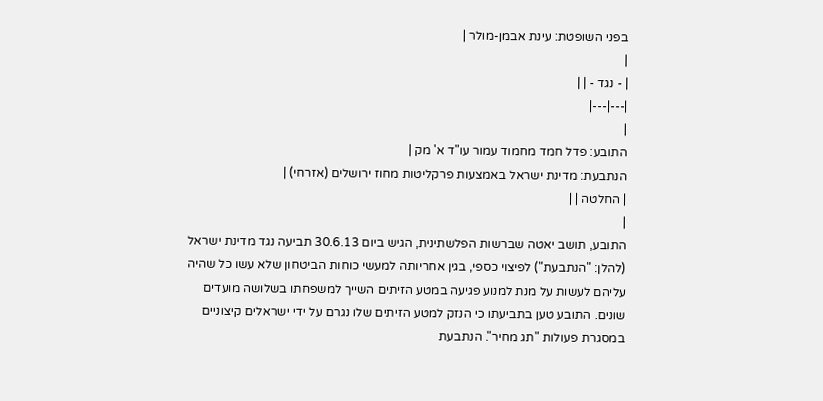בפני השופטת: עינת אבמן-מולר |
|
| - נגד - | |
|---|---|
|
התובע: פדל חמד מחמוד עמור עו"ד א' מק |
הנתבעת: מדינת ישראל באמצעות פרקליטות מחוז ירושלים (אזרחי) |
| החלטה | |
|
התובע, תושב יאטה שברשות הפלשתינית, הגיש ביום 30.6.13 תביעה נגד מדינת ישראל (להלן: "הנתבעת") לפיצוי כספי, בגין אחריותה למעשי כוחות הביטחון שלא עשו כל שהיה עליהם לעשות על מנת למנוע פגיעה במטע הזיתים השייך למשפחתו בשלושה מועדים שונים. התובע טען בתביעתו כי הנזק למטע הזיתים שלו נגרם על ידי ישראלים קיצוניים במסגרת פעולות "תג מחיר". הנתבעת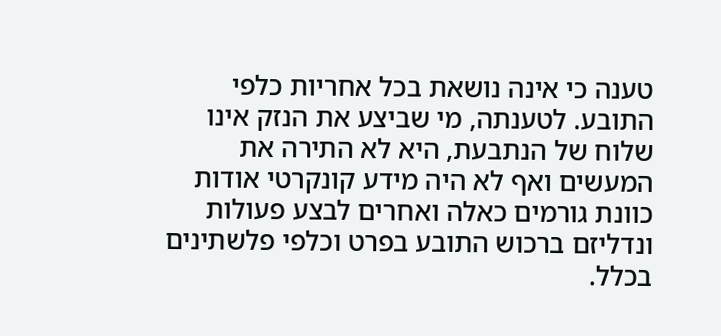טענה כי אינה נושאת בכל אחריות כלפי התובע. לטענתה, מי שביצע את הנזק אינו שלוח של הנתבעת, היא לא התירה את המעשים ואף לא היה מידע קונקרטי אודות כוונת גורמים כאלה ואחרים לבצע פעולות ונדליזם ברכוש התובע בפרט וכלפי פלשתינים בכלל.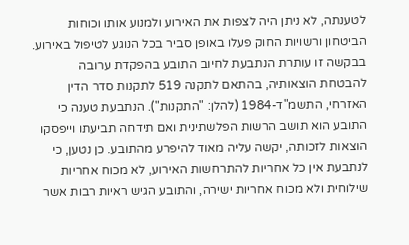לטענתה, לא ניתן היה לצפות את האירוע ולמנוע אותו וכוחות הביטחון ורשויות החוק פעלו באופן סביר בכל הנוגע לטיפול באירוע.
בבקשה זו עותרת הנתבעת לחיוב התובע בהפקדת ערובה להבטחת הוצאותיה, בהתאם לתקנה 519 לתקנות סדר הדין האזרחי, התשמ"ד-1984 (להלן: "התקנות"). הנתבעת טענה כי התובע הוא תושב הרשות הפלשתינית ואם תידחה תביעתו וייפסקו הוצאות לזכותה, יקשה עליה מאוד להיפרע מהתובע. כן נטען, כי לנתבעת אין כל אחריות להתרחשות האירוע, לא מכוח אחריות שילוחית ולא מכוח אחריות ישירה, והתובע הגיש ראיות רבות אשר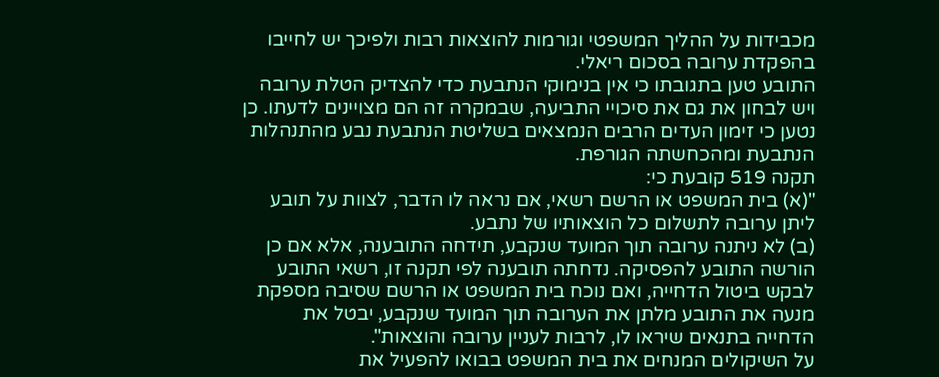מכבידות על ההליך המשפטי וגורמות להוצאות רבות ולפיכך יש לחייבו בהפקדת ערובה בסכום ריאלי.
התובע טען בתגובתו כי אין בנימוקי הנתבעת כדי להצדיק הטלת ערובה ויש לבחון את גם את סיכויי התביעה, שבמקרה זה הם מצויינים לדעתו. כן נטען כי זימון העדים הרבים הנמצאים בשליטת הנתבעת נבע מהתנהלות הנתבעת ומהכחשתה הגורפת.
תקנה 519 קובעת כי:
"(א) בית המשפט או הרשם רשאי, אם נראה לו הדבר, לצוות על תובע ליתן ערובה לתשלום כל הוצאותיו של נתבע.
(ב) לא ניתנה ערובה תוך המועד שנקבע, תידחה התובענה, אלא אם כן הורשה התובע להפסיקה. נדחתה תובענה לפי תקנה זו, רשאי התובע לבקש ביטול הדחייה, ואם נוכח בית המשפט או הרשם שסיבה מספקת מנעה את התובע מלתן את הערובה תוך המועד שנקבע, יבטל את הדחייה בתנאים שיראו לו, לרבות לעניין ערובה והוצאות".
על השיקולים המנחים את בית המשפט בבואו להפעיל את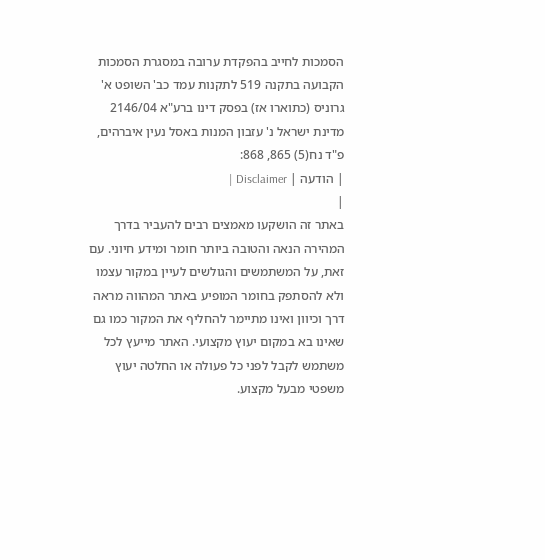הסמכות לחייב בהפקדת ערובה במסגרת הסמכות הקבועה בתקנה 519 לתקנות עמד כב' השופט א' גרוניס (כתוארו אז) בפסק דינו ברע"א 2146/04 מדינת ישראל נ' עזבון המנות באסל נעין איברהים, פ"ד נח(5) 865, 868:
| הודעה | Disclaimer |
|
באתר זה הושקעו מאמצים רבים להעביר בדרך המהירה הנאה והטובה ביותר חומר ומידע חיוני. עם זאת, על המשתמשים והגולשים לעיין במקור עצמו ולא להסתפק בחומר המופיע באתר המהווה מראה דרך וכיוון ואינו מתיימר להחליף את המקור כמו גם שאינו בא במקום יעוץ מקצועי. האתר מייעץ לכל משתמש לקבל לפני כל פעולה או החלטה יעוץ משפטי מבעל מקצוע.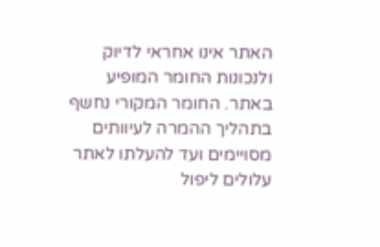האתר אינו אחראי לדיוק ולנכונות החומר המופיע באתר. החומר המקורי נחשף בתהליך ההמרה לעיוותים מסויימים ועד להעלתו לאתר עלולים ליפול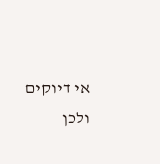אי דיוקים ולכן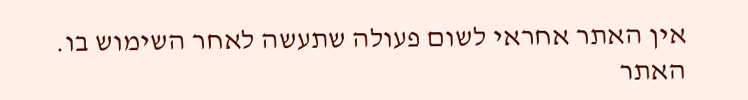אין האתר אחראי לשום פעולה שתעשה לאחר השימוש בו. האתר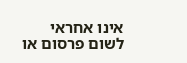אינו אחראי לשום פרסום או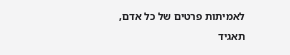לאמיתות פרטים של כל אדם, תאגיד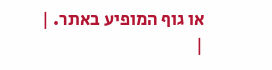או גוף המופיע באתר. |
|